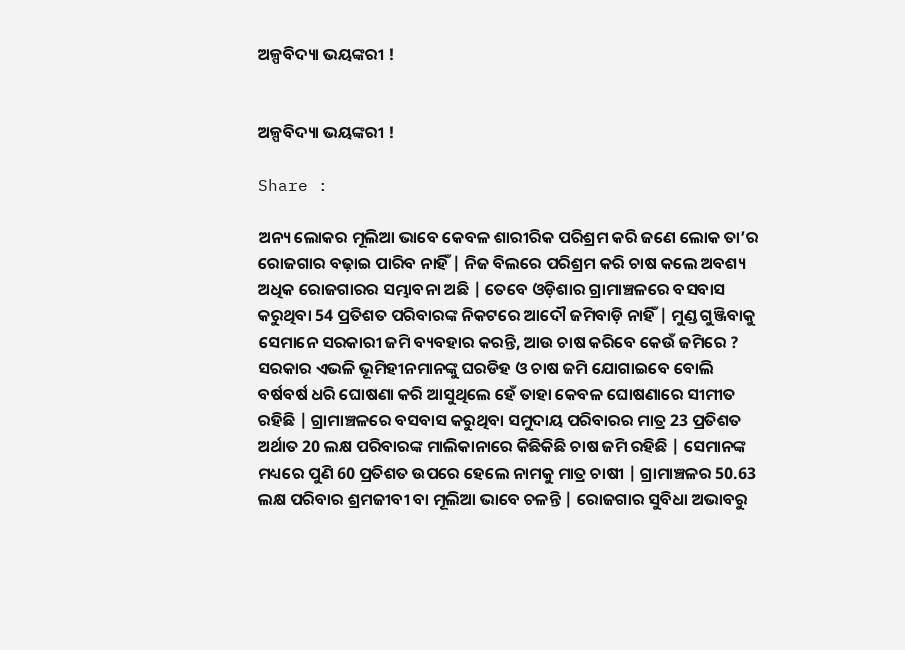ଅଳ୍ପବିଦ୍ୟା ଭୟଙ୍କରୀ !


ଅଳ୍ପବିଦ୍ୟା ଭୟଙ୍କରୀ !

Share :

ଅନ୍ୟ ଲୋକର ମୂଲିଆ ଭାବେ କେବଳ ଶାରୀରିକ ପରିଶ୍ରମ କରି ଜଣେ ଲୋକ ତା’ର ରୋଜଗାର ବଢ଼ାଇ ପାରିବ ନାହିଁ | ନିଜ ବିଲରେ ପରିଶ୍ରମ କରି ଚାଷ କଲେ ଅବଶ୍ୟ ଅଧିକ ରୋଜଗାରର ସମ୍ଭାବନା ଅଛି | ତେବେ ଓଡ଼ିଶାର ଗ୍ରାମାଞ୍ଚଳରେ ବସବାସ କରୁଥିବା 54 ପ୍ରତିଶତ ପରିବାରଙ୍କ ନିକଟରେ ଆଦୌ ଜମିବାଡ଼ି ନାହିଁ | ମୁଣ୍ଡ ଗୁଞ୍ଜିବାକୁ ସେମାନେ ସରକାରୀ ଜମି ବ୍ୟବହାର କରନ୍ତି, ଆଉ ଚାଷ କରିବେ କେଉଁ ଜମିରେ ? ସରକାର ଏଭଳି ଭୂମିହୀନମାନଙ୍କୁ ଘରଡିହ ଓ ଚାଷ ଜମି ଯୋଗାଇବେ ବୋଲି ବର୍ଷବର୍ଷ ଧରି ଘୋଷଣା କରି ଆସୁଥିଲେ ହେଁ ତାହା କେବଳ ଘୋଷଣାରେ ସୀମୀତ ରହିଛି | ଗ୍ରାମାଞ୍ଚଳରେ ବସବାସ କରୁଥିବା ସମୁଦାୟ ପରିବାରର ମାତ୍ର 23 ପ୍ରତିଶତ ଅର୍ଥାତ 20 ଲକ୍ଷ ପରିବାରଙ୍କ ମାଲିକାନାରେ କିଛିକିଛି ଚାଷ ଜମି ରହିଛି | ସେମାନଙ୍କ ମଧ୍ୟରେ ପୁଣି 60 ପ୍ରତିଶତ ଉପରେ ହେଲେ ନାମକୁ ମାତ୍ର ଚାଷୀ | ଗ୍ରାମାଞ୍ଚଳର 50.63 ଲକ୍ଷ ପରିବାର ଶ୍ରମଜୀବୀ ବା ମୂଲିଆ ଭାବେ ଚଳନ୍ତି | ରୋଜଗାର ସୁବିଧା ଅଭାବରୁ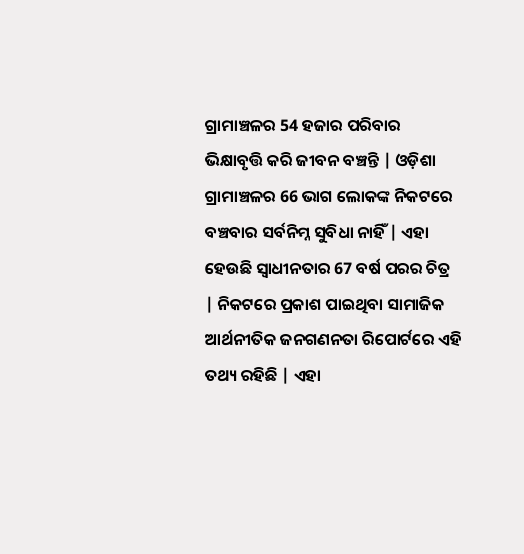ଗ୍ରାମାଞ୍ଚଳର 54 ହଜାର ପରିବାର ଭିକ୍ଷାବୃତ୍ତି କରି ଜୀବନ ବଞ୍ଚନ୍ତି | ଓଡ଼ିଶା ଗ୍ରାମାଞ୍ଚଳର 66 ଭାଗ ଲୋକଙ୍କ ନିକଟରେ ବଞ୍ଚବାର ସର୍ବନିମ୍ନ ସୁବିଧା ନାହିଁ | ଏହା ହେଉଛି ସ୍ବାଧୀନତାର 67 ବର୍ଷ ପରର ଚିତ୍ର | ନିକଟରେ ପ୍ରକାଶ ପାଇଥିବା ସାମାଜିକ ଆର୍ଥନୀତିକ ଜନଗଣନତା ରିପୋର୍ଟରେ ଏହି ତଥ୍ୟ ରହିଛି | ଏହା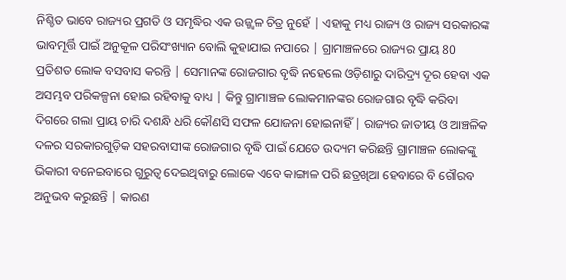ନିଶ୍ଚିତ ଭାବେ ରାଜ୍ୟର ପ୍ରଗତି ଓ ସମୃଦ୍ଧିର ଏକ ଉଜ୍ଜ୍ବଳ ଚିତ୍ର ନୁହେଁ | ଏହାକୁ ମଧ୍ୟ ରାଜ୍ୟ ଓ ରାଜ୍ୟ ସରକାରଙ୍କ ଭାବମୂର୍ତ୍ତି ପାଇଁ ଅନୁକୂଳ ପରିସଂଖ୍ୟାନ ବୋଲି କୁହାଯାଇ ନପାରେ | ଗ୍ରାମାଞ୍ଚଳରେ ରାଜ୍ୟର ପ୍ରାୟ 80 ପ୍ରତିଶତ ଲୋକ ବସବାସ କରନ୍ତି | ସେମାନଙ୍କ ରୋଜଗାର ବୃଦ୍ଧି ନହେଲେ ଓଡ଼ିଶାରୁ ଦାରିଦ୍ର୍ୟ ଦୂର ହେବା ଏକ ଅସମ୍ଭବ ପରିକଳ୍ପନା ହୋଇ ରହିବାକୁ ବାଧ୍ୟ | କିନ୍ତୁ ଗ୍ରାମାଞ୍ଚଳ ଲୋକମାନଙ୍କର ରୋଜଗାର ବୃଦ୍ଧି କରିବା ଦିଗରେ ଗଲା ପ୍ରାୟ ଚାରି ଦଶନ୍ଧି ଧରି କୌଣସି ସଫଳ ଯୋଜନା ହୋଇନାହିଁ | ରାଜ୍ୟର ଜାତୀୟ ଓ ଆଞ୍ଚଳିକ ଦଳର ସରକାରଗୁଡ଼ିକ ସହରବାସୀଙ୍କ ରୋଜଗାର ବୃଦ୍ଧି ପାଇଁ ଯେତେ ଉଦ୍ୟମ କରିଛନ୍ତି ଗ୍ରାମାଞ୍ଚଳ ଲୋକଙ୍କୁ ଭିକାରୀ ବନେଇବାରେ ଗୁରୁତ୍ବ ଦେଇଥିବାରୁ ଲୋକେ ଏବେ କାଙ୍ଗାଳ ପରି ଛତ୍ରଖିଆ ହେବାରେ ବି ଗୌରବ ଅନୁଭବ କରୁଛନ୍ତି | କାରଣ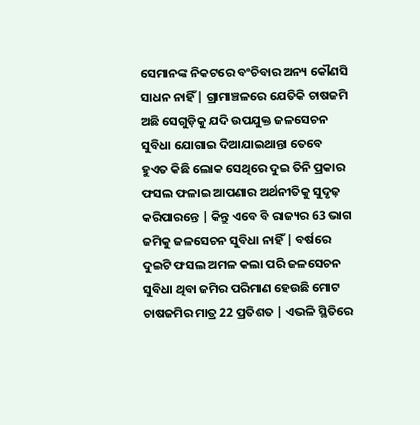ସେମାନଙ୍କ ନିକଟରେ ବଂଚିବାର ଅନ୍ୟ କୌଣସି ସାଧନ ନାହିଁ | ଗ୍ରାମାଞ୍ଚଳରେ ଯେତିକି ଚାଷଜମି ଅଛି ସେଗୁଡ଼ିକୁ ଯଦି ଉପଯୁକ୍ତ ଜଳସେଚନ ସୁବିଧା ଯୋଗାଇ ଦିଆଯାଇଥାନ୍ତା ତେବେ ହୁଏତ କିଛି ଲୋକ ସେଥିରେ ଦୁଇ ତିନି ପ୍ରକାର ଫସଲ ଫଳାଇ ଆପଣାର ଅର୍ଥନୀତିକୁ ସୁଦୃଢ଼ କରିପାରନ୍ତେ | କିନ୍ତୁ ଏବେ ବି ରାଜ୍ୟର 63 ଭାଗ ଜମିକୁ ଜଳସେଚନ ସୁବିଧା ନାହିଁ | ବର୍ଷରେ ଦୁଇଟି ଫସଲ ଅମଳ କଲା ପରି ଜଳସେଚନ ସୁବିଧା ଥିବା ଜମିର ପରିମାଣ ହେଉଛି ମୋଟ ଚାଷଜମିର ମାତ୍ର 22 ପ୍ରତିଶତ | ଏଭଳି ସ୍ଥିତିରେ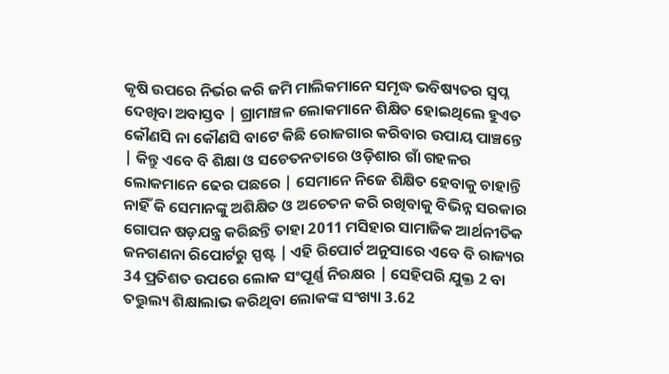କୃଷି ଉପରେ ନିର୍ଭର କରି ଜମି ମାଲିକମାନେ ସମୃଦ୍ଧ ଭବିଷ୍ୟତର ସ୍ବପ୍ନ ଦେଖିବା ଅବାସ୍ତବ | ଗ୍ରାମାଞ୍ଚଳ ଲୋକମାନେ ଶିକ୍ଷିତ ହୋଇଥିଲେ ହୁଏତ କୌଣସି ନା କୌଣସି ବାଟେ କିଛି ରୋଜଗାର କରିବାର ଉପାୟ ପାଞ୍ଚନ୍ତେ | କିନ୍ତୁ ଏବେ ବି ଶିକ୍ଷା ଓ ସଚେତନତାରେ ଓଡ଼ିଶାର ଗାଁ ଗହଳର ଲୋକମାନେ ଢେର ପଛରେ | ସେମାନେ ନିଜେ ଶିକ୍ଷିତ ହେବାକୁ ଚାହାନ୍ତି ନାହିଁ କି ସେମାନଙ୍କୁ ଅଶିକ୍ଷିତ ଓ ଅଚେତନ କରି ରଖିବାକୁ ବିଭିନ୍ନ ସରକାର ଗୋପନ ଷଡ଼ଯନ୍ତ୍ର କରିଛନ୍ତି ତାହା 2011 ମସିହାର ସାମାଜିକ ଆର୍ଥନୀତିକ ଜନଗଣନା ରିପୋର୍ଟରୁ ସ୍ପଷ୍ଟ | ଏହି ରିପୋର୍ଟ ଅନୁସାରେ ଏବେ ବି ରାଜ୍ୟର 34 ପ୍ରତିଶତ ଉପରେ ଲୋକ ସଂପୂର୍ଣ୍ଣ ନିରକ୍ଷର | ସେହିପରି ଯୁକ୍ତ 2 ବା ତତ୍ତୁଲ୍ୟ ଶିକ୍ଷାଲାଭ କରିଥିବା ଲୋକଙ୍କ ସଂଖ୍ୟା 3.62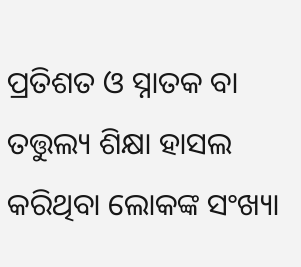ପ୍ରତିଶତ ଓ ସ୍ନାତକ ବା ତତ୍ତୁଲ୍ୟ ଶିକ୍ଷା ହାସଲ କରିଥିବା ଲୋକଙ୍କ ସଂଖ୍ୟା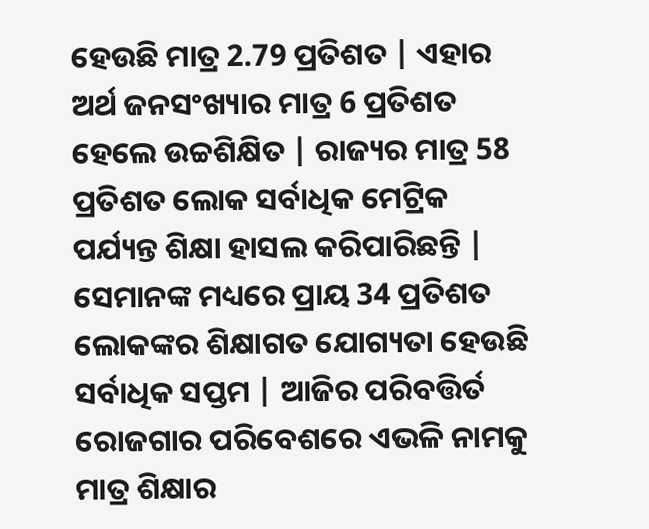ହେଉଛି ମାତ୍ର 2.79 ପ୍ରତିଶତ | ଏହାର ଅର୍ଥ ଜନସଂଖ୍ୟାର ମାତ୍ର 6 ପ୍ରତିଶତ ହେଲେ ଉଚ୍ଚଶିକ୍ଷିତ | ରାଜ୍ୟର ମାତ୍ର 58 ପ୍ରତିଶତ ଲୋକ ସର୍ବାଧିକ ମେଟ୍ରିକ ପର୍ଯ୍ୟନ୍ତ ଶିକ୍ଷା ହାସଲ କରିପାରିଛନ୍ତି | ସେମାନଙ୍କ ମଧ୍ୟରେ ପ୍ରାୟ 34 ପ୍ରତିଶତ ଲୋକଙ୍କର ଶିକ୍ଷାଗତ ଯୋଗ୍ୟତା ହେଉଛି ସର୍ବାଧିକ ସପ୍ତମ | ଆଜିର ପରିବତ୍ତିର୍ତ ରୋଜଗାର ପରିବେଶରେ ଏଭଳି ନାମକୁ ମାତ୍ର ଶିକ୍ଷାର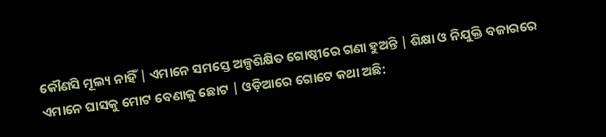କୌଣସି ମୂଲ୍ୟ ନାହିଁ | ଏମାନେ ସମସ୍ତେ ଅଳ୍ପଶିକ୍ଷିତ ଗୋଷ୍ଠୀରେ ଗଣା ହୁଅନ୍ତି | ଶିକ୍ଷା ଓ ନିଯୁକ୍ତି ବଜାରରେ ଏମାନେ ଘାସକୁ ମୋଟ ବେଣାକୁ ଛୋଟ | ଓଡ଼ିଆରେ ଗୋଟେ କଥା ଅଛି: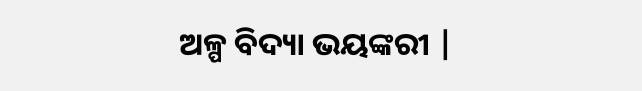ଅଳ୍ପ ବିଦ୍ୟା ଭୟଙ୍କରୀ |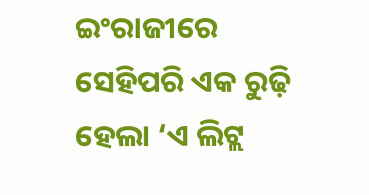ଇଂରାଜୀରେ ସେହିପରି ଏକ ରୁଢ଼ି ହେଲା ‘ଏ ଲିଟ୍ଲ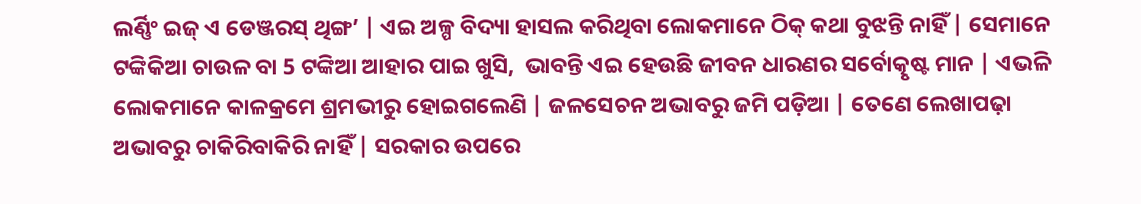ଲର୍ଣ୍ଣିଂ ଇଜ୍ ଏ ଡେଞ୍ଜରସ୍ ଥିଙ୍ଗ’ | ଏଇ ଅଳ୍ପ ବିଦ୍ୟା ହାସଲ କରିଥିବା ଲୋକମାନେ ଠିକ୍ କଥା ବୁଝନ୍ତି ନାହିଁ | ସେମାନେ ଟଙ୍କିକିଆ ଚାଉଳ ବା 5 ଟଙ୍କିଆ ଆହାର ପାଇ ଖୁସି,  ଭାବନ୍ତି ଏଇ ହେଉଛି ଜୀବନ ଧାରଣର ସର୍ବୋତ୍କୃଷ୍ଟ ମାନ | ଏଭଳି ଲୋକମାନେ କାଳକ୍ରମେ ଶ୍ରମଭୀରୁ ହୋଇଗଲେଣି | ଜଳସେଚନ ଅଭାବରୁ ଜମି ପଡ଼ିଆ | ତେଣେ ଲେଖାପଢ଼ା ଅଭାବରୁ ଚାକିରିବାକିରି ନାହିଁ | ସରକାର ଉପରେ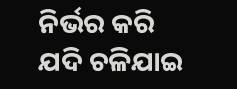ନିର୍ଭର କରି ଯଦି ଚଳିଯାଇ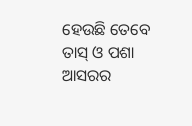ହେଉଛି ତେବେ ତାସ୍ ଓ ପଶା ଆସରର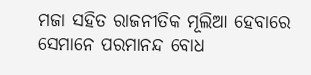ମଜା ସହିତ ରାଜନୀତିକ ମୂଲିଆ ହେବାରେ ସେମାନେ ପରମାନନ୍ଦ ବୋଧ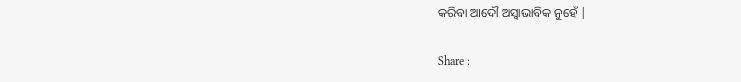କରିବା ଆଦୌ ଅସ୍ବାଭାବିକ ନୁହେଁ |

Share :